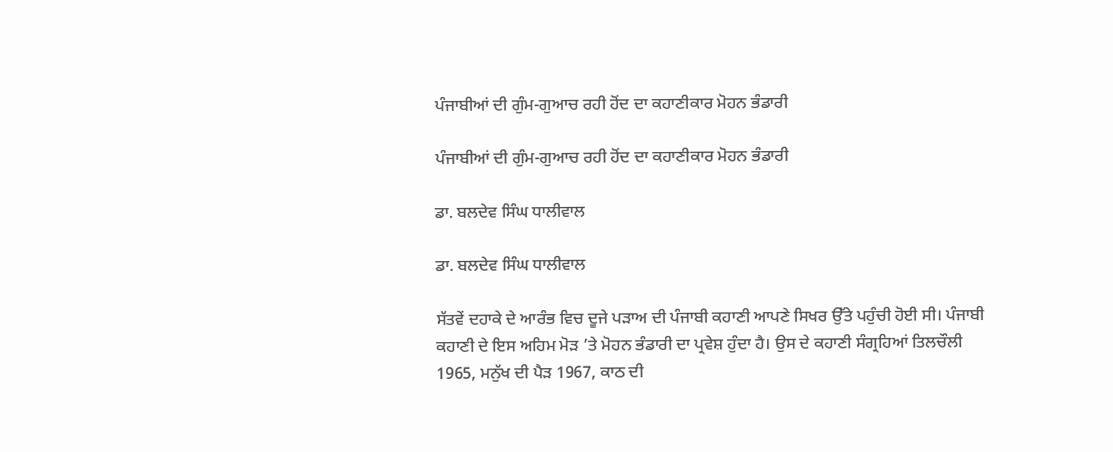ਪੰਜਾਬੀਆਂ ਦੀ ਗੁੰਮ-ਗੁਆਚ ਰਹੀ ਹੋਂਦ ਦਾ ਕਹਾਣੀਕਾਰ ਮੋਹਨ ਭੰਡਾਰੀ

ਪੰਜਾਬੀਆਂ ਦੀ ਗੁੰਮ-ਗੁਆਚ ਰਹੀ ਹੋਂਦ ਦਾ ਕਹਾਣੀਕਾਰ ਮੋਹਨ ਭੰਡਾਰੀ

ਡਾ. ਬਲਦੇਵ ਸਿੰਘ ਧਾਲੀਵਾਲ

ਡਾ. ਬਲਦੇਵ ਸਿੰਘ ਧਾਲੀਵਾਲ

ਸੱਤਵੇਂ ਦਹਾਕੇ ਦੇ ਆਰੰਭ ਵਿਚ ਦੂਜੇ ਪੜਾਅ ਦੀ ਪੰਜਾਬੀ ਕਹਾਣੀ ਆਪਣੇ ਸਿਖਰ ਉੱਤੇ ਪਹੁੰਚੀ ਹੋਈ ਸੀ। ਪੰਜਾਬੀ ਕਹਾਣੀ ਦੇ ਇਸ ਅਹਿਮ ਮੋੜ ’ਤੇ ਮੋਹਨ ਭੰਡਾਰੀ ਦਾ ਪ੍ਰਵੇਸ਼ ਹੁੰਦਾ ਹੈ। ਉਸ ਦੇ ਕਹਾਣੀ ਸੰਗ੍ਰਹਿਆਂ ਤਿਲਚੌਲੀ 1965, ਮਨੁੱਖ ਦੀ ਪੈੜ 1967, ਕਾਠ ਦੀ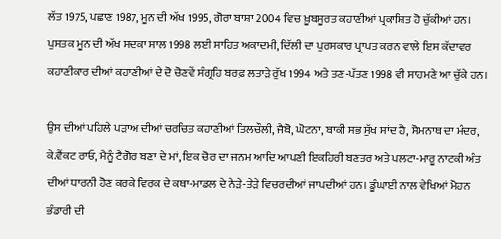ਲੱਤ 1975, ਪਛਾਣ 1987, ਮੂਨ ਦੀ ਅੱਖ 1995, ਗੋਰਾ ਬਾਸ਼ਾ 2004 ਵਿਚ ਖ਼ੂਬਸੂਰਤ ਕਹਾਣੀਆਂ ਪ੍ਰਕਾਸ਼ਿਤ ਹੋ ਚੁੱਕੀਆਂ ਹਨ। ਪੁਸਤਕ ਮੂਨ ਦੀ ਅੱਖ ਸਦਕਾ ਸਾਲ 1998 ਲਈ ਸਾਹਿਤ ਅਕਾਦਮੀ, ਦਿੱਲੀ ਦਾ ਪੁਰਸਕਾਰ ਪ੍ਰਾਪਤ ਕਰਨ ਵਾਲੇ ਇਸ ਕੱਦਾਵਰ ਕਹਾਣੀਕਾਰ ਦੀਆਂ ਕਹਾਣੀਆਂ ਦੇ ਦੋ ਚੋਣਵੇਂ ਸੰਗ੍ਰਹਿ ਬਰਫ਼ ਲਤਾੜੇ ਰੁੱਖ 1994 ਅਤੇ ਤਣ-ਪੱਤਣ 1998 ਵੀ ਸਾਹਮਣੇ ਆ ਚੁੱਕੇ ਹਨ।

ਉਸ ਦੀਆਂ ਪਹਿਲੇ ਪੜਾਅ ਦੀਆਂ ਚਰਚਿਤ ਕਹਾਣੀਆਂ ਤਿਲਚੌਲੀ, ਜੈਬੋ, ਘੋਟਨਾ, ਬਾਕੀ ਸਭ ਸੁੱਖ ਸਾਂਦ ਹੈ, ਸੋਮਨਾਥ ਦਾ ਮੰਦਰ, ਕੇ.ਵੈਂਕਟ ਰਾਓ, ਮੈਨੂੰ ਟੈਗੋਰ ਬਣਾ ਦੇ ਮਾਂ, ਇਕ ਚੋਰ ਦਾ ਜਨਮ ਆਦਿ ਆਪਣੀ ਇਕਹਿਰੀ ਬਣਤਰ ਅਤੇ ਪਲਟਾ-ਮਾਰੂ ਨਾਟਕੀ ਅੰਤ ਦੀਆਂ ਧਾਰਨੀ ਹੋਣ ਕਰਕੇ ਵਿਰਕ ਦੇ ਕਥਾ-ਮਾਡਲ ਦੇ ਨੇੜੇ-ਤੇੜੇ ਵਿਚਰਦੀਆਂ ਜਾਪਦੀਆਂ ਹਨ। ਡੂੰਘਾਈ ਨਾਲ ਵੇਖਿਆਂ ਮੋਹਨ ਭੰਡਾਰੀ ਦੀ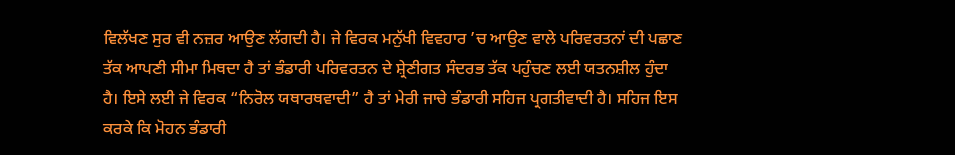ਵਿਲੱਖਣ ਸੁਰ ਵੀ ਨਜ਼ਰ ਆਉਣ ਲੱਗਦੀ ਹੈ। ਜੇ ਵਿਰਕ ਮਨੁੱਖੀ ਵਿਵਹਾਰ ’ਚ ਆਉਣ ਵਾਲੇ ਪਰਿਵਰਤਨਾਂ ਦੀ ਪਛਾਣ ਤੱਕ ਆਪਣੀ ਸੀਮਾ ਮਿਥਦਾ ਹੈ ਤਾਂ ਭੰਡਾਰੀ ਪਰਿਵਰਤਨ ਦੇ ਸ਼੍ਰੇਣੀਗਤ ਸੰਦਰਭ ਤੱਕ ਪਹੁੰਚਣ ਲਈ ਯਤਨਸ਼ੀਲ ਹੁੰਦਾ ਹੈ। ਇਸੇ ਲਈ ਜੇ ਵਿਰਕ “ਨਿਰੋਲ ਯਥਾਰਥਵਾਦੀ” ਹੈ ਤਾਂ ਮੇਰੀ ਜਾਚੇ ਭੰਡਾਰੀ ਸਹਿਜ ਪ੍ਰਗਤੀਵਾਦੀ ਹੈ। ਸਹਿਜ ਇਸ ਕਰਕੇ ਕਿ ਮੋਹਨ ਭੰਡਾਰੀ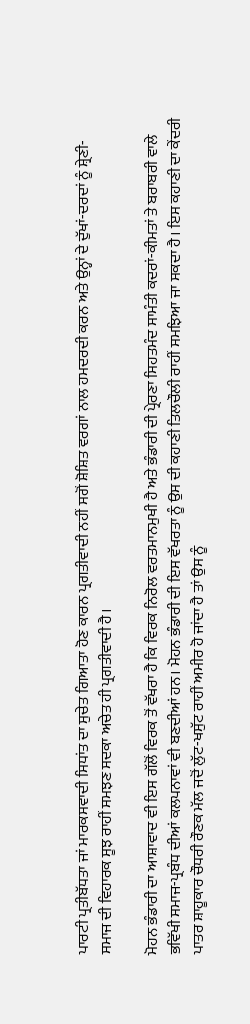ਪਾਰਟੀ ਪ੍ਰਤੀਬੱਧਤਾ ਜਾਂ ਮਾਰਕਸਵਾਦੀ ਸਿਧਾਂਤ ਦਾ ਸੁਚੇਤ ਗਿਆਤਾ ਹੋਣ ਕਾਰਨ ਪ੍ਰਗਤੀਵਾਦੀ ਨਹੀਂ ਸਗੋਂ ਸ਼ੋਸ਼ਿਤ ਵਰਗਾਂ ਨਾਲ ਹਮਦਰਦੀ ਕਰਨ ਅਤੇ ਉਨ੍ਹਾਂ ਦੇ ਦੁੱਖਾਂ-ਦਰਦਾਂ ਨੂੰ ਸ਼੍ਰੇਣੀ-ਸਮਾਜ ਦੀ ਵਿਹਾਰਕ ਸੂਝ ਰਾਹੀਂ ਸਮਝਣ ਸਦਕਾ ਅਚੇਤ ਹੀ ਪ੍ਰਗਤੀਵਾਦੀ ਹੈ।

ਮੋਹਨ ਭੰਡਾਰੀ ਦਾ ਆਸ਼ਾਵਾਦ ਵੀ ਇਸ ਗੱਲੋਂ ਵਿਰਕ ਤੋਂ ਵੱਖਰਾ ਹੈ ਕਿ ਵਿਰਕ ਨਿਰੋਲ ਵਰਤਮਾਨਮੁਖੀ ਹੈ ਅਤੇ ਭੰਡਾਰੀ ਦੀ ਪ੍ਰੇਰਣਾ ਸਿਹਤਮੰਦ ਸਾਮੰਤੀ ਕਦਰਾਂ-ਕੀਮਤਾਂ ਤੇ ਬਰਾਬਰੀ ਵਾਲੇ ਭਵਿੱਖੀ ਸਮਾਜ-ਪ੍ਰਬੰਧ ਦੀਆਂ ਕਲਪਨਾਵਾਂ ਵੀ ਬਣਦੀਆਂ ਹਨ। ਮੋਹਨ ਭੰਡਾਰੀ ਦੀ ਇਸ ਵੱਖਰਤਾ ਨੂੰ ਉਸ ਦੀ ਕਹਾਣੀ ਤਿਲਚੌਲੀ ਰਾਹੀਂ ਸਮਝਿਆ ਜਾ ਸਕਦਾ ਹੈ। ਇਸ ਕਹਾਣੀ ਦਾ ਕੇਂਦਰੀ ਪਾਤਰ ਸ਼ਾਹੂਕਾਰ ਚੌਧਰੀ ਰੌਣਕ ਮੱਲ ਜਦੋਂ ਲੁੱਟ-ਖਸੁੱਟ ਰਾਹੀਂ ਅਮੀਰ ਹੋ ਜਾਂਦਾ ਹੈ ਤਾਂ ਉਸ ਨੂੰ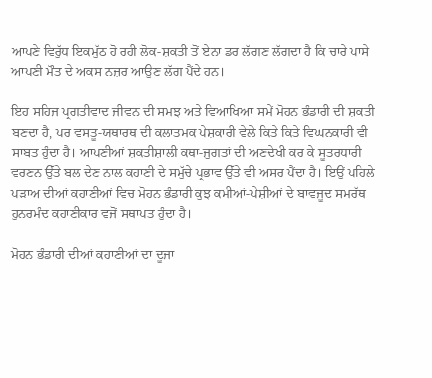ਆਪਣੇ ਵਿਰੁੱਧ ਇਕਮੁੱਠ ਹੋ ਰਹੀ ਲੋਕ-ਸ਼ਕਤੀ ਤੋਂ ਏਨਾ ਡਰ ਲੱਗਣ ਲੱਗਦਾ ਹੈ ਕਿ ਚਾਰੇ ਪਾਸੇ ਆਪਣੀ ਮੌਤ ਦੇ ਅਕਸ ਨਜ਼ਰ ਆਉਣ ਲੱਗ ਪੈਂਦੇ ਹਨ।

ਇਹ ਸਹਿਜ ਪ੍ਰਗਤੀਵਾਦ ਜੀਵਨ ਦੀ ਸਮਝ ਅਤੇ ਵਿਆਖਿਆ ਸਮੇਂ ਮੋਹਨ ਭੰਡਾਰੀ ਦੀ ਸ਼ਕਤੀ ਬਣਦਾ ਹੈ, ਪਰ ਵਸਤੂ-ਯਥਾਰਥ ਦੀ ਕਲਾਤਮਕ ਪੇਸ਼ਕਾਰੀ ਵੇਲੇ ਕਿਤੇ ਕਿਤੇ ਵਿਘਨਕਾਰੀ ਵੀ ਸਾਬਤ ਹੁੰਦਾ ਹੈ। ਆਪਣੀਆਂ ਸ਼ਕਤੀਸ਼ਾਲੀ ਕਥਾ-ਜੁਗਤਾਂ ਦੀ ਅਣਦੇਖੀ ਕਰ ਕੇ ਸੂਤਰਧਾਰੀ ਵਰਣਨ ਉੱਤੇ ਬਲ ਦੇਣ ਨਾਲ ਕਹਾਣੀ ਦੇ ਸਮੁੱਚੇ ਪ੍ਰਭਾਵ ਉੱਤੇ ਵੀ ਅਸਰ ਪੈਂਦਾ ਹੈ। ਇਉਂ ਪਹਿਲੇ ਪੜਾਅ ਦੀਆਂ ਕਹਾਣੀਆਂ ਵਿਚ ਮੋਹਨ ਭੰਡਾਰੀ ਕੁਝ ਕਮੀਆਂ-ਪੇਸ਼ੀਆਂ ਦੇ ਬਾਵਜੂਦ ਸਮਰੱਥ ਹੁਨਰਮੰਦ ਕਹਾਣੀਕਾਰ ਵਜੋਂ ਸਥਾਪਤ ਹੁੰਦਾ ਹੈ।

ਮੋਹਨ ਭੰਡਾਰੀ ਦੀਆਂ ਕਹਾਣੀਆਂ ਦਾ ਦੂਜਾ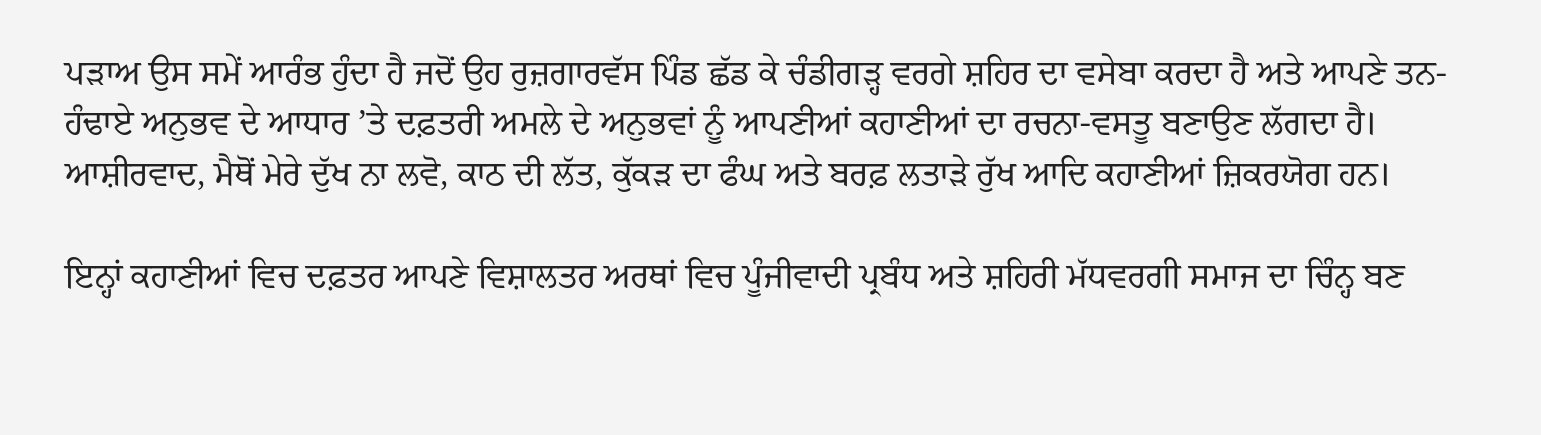ਪੜਾਅ ਉਸ ਸਮੇਂ ਆਰੰਭ ਹੁੰਦਾ ਹੈ ਜਦੋਂ ਉਹ ਰੁਜ਼ਗਾਰਵੱਸ ਪਿੰਡ ਛੱਡ ਕੇ ਚੰਡੀਗੜ੍ਹ ਵਰਗੇ ਸ਼ਹਿਰ ਦਾ ਵਸੇਬਾ ਕਰਦਾ ਹੈ ਅਤੇ ਆਪਣੇ ਤਨ-ਹੰਢਾਏ ਅਨੁਭਵ ਦੇ ਆਧਾਰ ’ਤੇ ਦਫ਼ਤਰੀ ਅਮਲੇ ਦੇ ਅਨੁਭਵਾਂ ਨੂੰ ਆਪਣੀਆਂ ਕਹਾਣੀਆਂ ਦਾ ਰਚਨਾ-ਵਸਤੂ ਬਣਾਉਣ ਲੱਗਦਾ ਹੈ। ਆਸ਼ੀਰਵਾਦ, ਮੈਥੋਂ ਮੇਰੇ ਦੁੱਖ ਨਾ ਲਵੋ, ਕਾਠ ਦੀ ਲੱਤ, ਕੁੱਕੜ ਦਾ ਫੰਘ ਅਤੇ ਬਰਫ਼ ਲਤਾੜੇ ਰੁੱਖ ਆਦਿ ਕਹਾਣੀਆਂ ਜ਼ਿਕਰਯੋਗ ਹਨ।

ਇਨ੍ਹਾਂ ਕਹਾਣੀਆਂ ਵਿਚ ਦਫ਼ਤਰ ਆਪਣੇ ਵਿਸ਼ਾਲਤਰ ਅਰਥਾਂ ਵਿਚ ਪੂੰਜੀਵਾਦੀ ਪ੍ਰਬੰਧ ਅਤੇ ਸ਼ਹਿਰੀ ਮੱਧਵਰਗੀ ਸਮਾਜ ਦਾ ਚਿੰਨ੍ਹ ਬਣ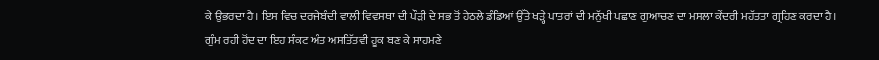ਕੇ ਉਭਰਦਾ ਹੈ। ਇਸ ਵਿਚ ਦਰਜੇਬੰਦੀ ਵਾਲੀ ਵਿਵਸਥਾ ਦੀ ਪੌੜੀ ਦੇ ਸਭ ਤੋਂ ਹੇਠਲੇ ਡੰਡਿਆਂ ਉੱਤੇ ਖੜ੍ਹੇ ਪਾਤਰਾਂ ਦੀ ਮਨੁੱਖੀ ਪਛਾਣ ਗੁਆਚਣ ਦਾ ਮਸਲਾ ਕੇਂਦਰੀ ਮਹੱਤਤਾ ਗ੍ਰਹਿਣ ਕਰਦਾ ਹੈ। ਗੁੰਮ ਰਹੀ ਹੋਂਦ ਦਾ ਇਹ ਸੰਕਟ ਅੰਤ ਅਸਤਿੱਤਵੀ ਹੂਕ ਬਣ ਕੇ ਸਾਹਮਣੇ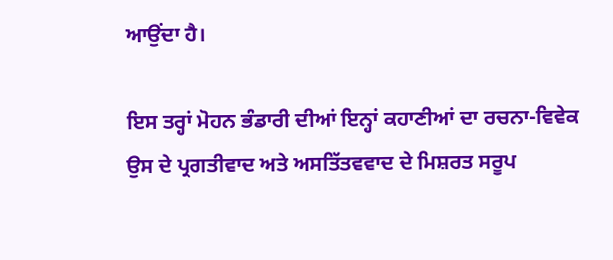ਆਉਂਦਾ ਹੈ।

ਇਸ ਤਰ੍ਹਾਂ ਮੋਹਨ ਭੰਡਾਰੀ ਦੀਆਂ ਇਨ੍ਹਾਂ ਕਹਾਣੀਆਂ ਦਾ ਰਚਨਾ-ਵਿਵੇਕ ਉਸ ਦੇ ਪ੍ਰਗਤੀਵਾਦ ਅਤੇ ਅਸਤਿੱਤਵਵਾਦ ਦੇ ਮਿਸ਼ਰਤ ਸਰੂਪ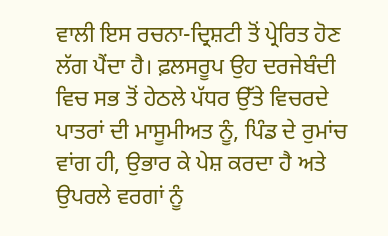ਵਾਲੀ ਇਸ ਰਚਨਾ-ਦ੍ਰਿਸ਼ਟੀ ਤੋਂ ਪ੍ਰੇਰਿਤ ਹੋਣ ਲੱਗ ਪੈਂਦਾ ਹੈ। ਫ਼ਲਸਰੂਪ ਉਹ ਦਰਜੇਬੰਦੀ ਵਿਚ ਸਭ ਤੋਂ ਹੇਠਲੇ ਪੱਧਰ ਉੱਤੇ ਵਿਚਰਦੇ ਪਾਤਰਾਂ ਦੀ ਮਾਸੂਮੀਅਤ ਨੂੰ, ਪਿੰਡ ਦੇ ਰੁਮਾਂਚ ਵਾਂਗ ਹੀ, ਉਭਾਰ ਕੇ ਪੇਸ਼ ਕਰਦਾ ਹੈ ਅਤੇ ਉਪਰਲੇ ਵਰਗਾਂ ਨੂੰ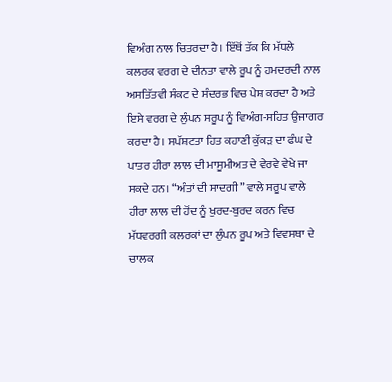ਵਿਅੰਗ ਨਾਲ ਚਿਤਰਦਾ ਹੈ। ਇੱਥੋਂ ਤੱਕ ਕਿ ਮੱਧਲੇ ਕਲਰਕ ਵਰਗ ਦੇ ਦੀਨਤਾ ਵਾਲੇ ਰੂਪ ਨੂੰ ਹਮਦਰਦੀ ਨਾਲ ਅਸਤਿੱਤਵੀ ਸੰਕਟ ਦੇ ਸੰਦਰਭ ਵਿਚ ਪੇਸ਼ ਕਰਦਾ ਹੈ ਅਤੇ ਇਸੇ ਵਰਗ ਦੇ ਲੁੰਪਨ ਸਰੂਪ ਨੂੰ ਵਿਅੰਗ-ਸਹਿਤ ਉਜਾਗਰ ਕਰਦਾ ਹੈ। ਸਪੱਸ਼ਟਤਾ ਹਿਤ ਕਹਾਣੀ ਕੁੱਕੜ ਦਾ ਫੰਘ ਦੇ ਪਾਤਰ ਹੀਰਾ ਲਾਲ ਦੀ ਮਾਸੂਮੀਅਤ ਦੇ ਵੇਰਵੇ ਵੇਖੇ ਜਾ ਸਕਦੇ ਹਨ। “ਅੰਤਾਂ ਦੀ ਸਾਦਗੀ” ਵਾਲੇ ਸਰੂਪ ਵਾਲੇ ਹੀਰਾ ਲਾਲ ਦੀ ਹੋਂਦ ਨੂੰ ਖੁਰਦ-ਬੁਰਦ ਕਰਨ ਵਿਚ ਮੱਧਵਰਗੀ ਕਲਰਕਾਂ ਦਾ ਲੁੰਪਨ ਰੂਪ ਅਤੇ ਵਿਵਸਥਾ ਦੇ ਚਾਲਕ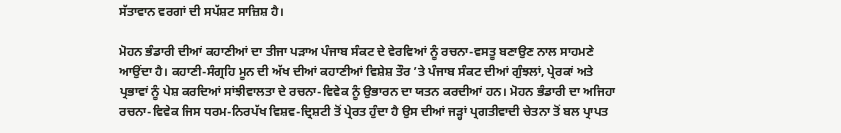ਸੱਤਾਵਾਨ ਵਰਗਾਂ ਦੀ ਸਪੱਸ਼ਟ ਸਾਜ਼ਿਸ਼ ਹੈ।

ਮੋਹਨ ਭੰਡਾਰੀ ਦੀਆਂ ਕਹਾਣੀਆਂ ਦਾ ਤੀਜਾ ਪੜਾਅ ਪੰਜਾਬ ਸੰਕਟ ਦੇ ਵੇਰਵਿਆਂ ਨੂੰ ਰਚਨਾ-ਵਸਤੂ ਬਣਾਉਣ ਨਾਲ ਸਾਹਮਣੇ ਆਉਂਦਾ ਹੈ। ਕਹਾਣੀ-ਸੰਗ੍ਰਹਿ ਮੂਨ ਦੀ ਅੱਖ ਦੀਆਂ ਕਹਾਣੀਆਂ ਵਿਸ਼ੇਸ਼ ਤੌਰ ’ਤੇ ਪੰਜਾਬ ਸੰਕਟ ਦੀਆਂ ਗੁੰਝਲਾਂ, ਪ੍ਰੇਰਕਾਂ ਅਤੇ ਪ੍ਰਭਾਵਾਂ ਨੂੰ ਪੇਸ਼ ਕਰਦਿਆਂ ਸਾਂਝੀਵਾਲਤਾ ਦੇ ਰਚਨਾ-ਵਿਵੇਕ ਨੂੰ ਉਭਾਰਨ ਦਾ ਯਤਨ ਕਰਦੀਆਂ ਹਨ। ਮੋਹਨ ਭੰਡਾਰੀ ਦਾ ਅਜਿਹਾ ਰਚਨਾ-ਵਿਵੇਕ ਜਿਸ ਧਰਮ-ਨਿਰਪੱਖ ਵਿਸ਼ਵ-ਦ੍ਰਿਸ਼ਟੀ ਤੋਂ ਪ੍ਰੇਰਤ ਹੁੰਦਾ ਹੈ ਉਸ ਦੀਆਂ ਜੜ੍ਹਾਂ ਪ੍ਰਗਤੀਵਾਦੀ ਚੇਤਨਾ ਤੋਂ ਬਲ ਪ੍ਰਾਪਤ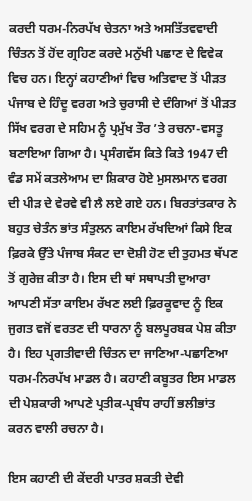ਕਰਦੀ ਧਰਮ-ਨਿਰਪੱਖ ਚੇਤਨਾ ਅਤੇ ਅਸਤਿੱਤਵਵਾਦੀ ਚਿੰਤਨ ਤੋਂ ਹੋਂਦ ਗ੍ਰਹਿਣ ਕਰਦੇ ਮਨੁੱਖੀ ਪਛਾਣ ਦੇ ਵਿਵੇਕ ਵਿਚ ਹਨ। ਇਨ੍ਹਾਂ ਕਹਾਣੀਆਂ ਵਿਚ ਅਤਿਵਾਦ ਤੋਂ ਪੀੜਤ ਪੰਜਾਬ ਦੇ ਹਿੰਦੂ ਵਰਗ ਅਤੇ ਚੁਰਾਸੀ ਦੇ ਦੰਗਿਆਂ ਤੋਂ ਪੀੜਤ ਸਿੱਖ ਵਰਗ ਦੇ ਸਹਿਮ ਨੂੰ ਪ੍ਰਮੁੱਖ ਤੌਰ ’ਤੇ ਰਚਨਾ-ਵਸਤੂ ਬਣਾਇਆ ਗਿਆ ਹੈ। ਪ੍ਰਸੰਗਵੱਸ ਕਿਤੇ ਕਿਤੇ 1947 ਦੀ ਵੰਡ ਸਮੇਂ ਕਤਲੇਆਮ ਦਾ ਸ਼ਿਕਾਰ ਹੋਏ ਮੁਸਲਮਾਨ ਵਰਗ ਦੀ ਪੀੜ ਦੇ ਵੇਰਵੇ ਵੀ ਲੈ ਲਏ ਗਏ ਹਨ। ਬਿਰਤਾਂਤਕਾਰ ਨੇ ਬਹੁਤ ਚੇਤੰਨ ਭਾਂਤ ਸੰਤੁਲਨ ਕਾਇਮ ਰੱਖਦਿਆਂ ਕਿਸੇ ਇਕ ਫ਼ਿਰਕੇ ਉੱਤੇ ਪੰਜਾਬ ਸੰਕਟ ਦਾ ਦੋਸ਼ੀ ਹੋਣ ਦੀ ਤੁਹਮਤ ਥੱਪਣ ਤੋਂ ਗੁਰੇਜ਼ ਕੀਤਾ ਹੈ। ਇਸ ਦੀ ਥਾਂ ਸਥਾਪਤੀ ਦੁਆਰਾ ਆਪਣੀ ਸੱਤਾ ਕਾਇਮ ਰੱਖਣ ਲਈ ਫ਼ਿਰਕੂਵਾਦ ਨੂੰ ਇਕ ਜੁਗਤ ਵਜੋਂ ਵਰਤਣ ਦੀ ਧਾਰਨਾ ਨੂੰ ਬਲਪੂਰਬਕ ਪੇਸ਼ ਕੀਤਾ ਹੈ। ਇਹ ਪ੍ਰਗਤੀਵਾਦੀ ਚਿੰਤਨ ਦਾ ਜਾਣਿਆ-ਪਛਾਣਿਆ ਧਰਮ-ਨਿਰਪੱਖ ਮਾਡਲ ਹੈ। ਕਹਾਣੀ ਕਬੂਤਰ ਇਸ ਮਾਡਲ ਦੀ ਪੇਸ਼ਕਾਰੀ ਆਪਣੇ ਪ੍ਰਤੀਕ-ਪ੍ਰਬੰਧ ਰਾਹੀਂ ਭਲੀਭਾਂਤ ਕਰਨ ਵਾਲੀ ਰਚਨਾ ਹੈ।

ਇਸ ਕਹਾਣੀ ਦੀ ਕੇਂਦਰੀ ਪਾਤਰ ਸ਼ਕਤੀ ਦੇਵੀ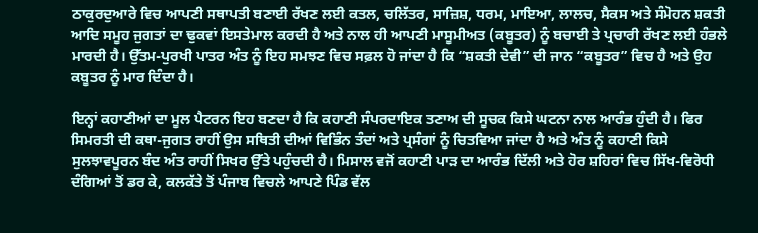ਠਾਕੁਰਦੁਆਰੇ ਵਿਚ ਆਪਣੀ ਸਥਾਪਤੀ ਬਣਾਈ ਰੱਖਣ ਲਈ ਕਤਲ, ਚਲਿੱਤਰ, ਸਾਜ਼ਿਸ਼, ਧਰਮ, ਮਾਇਆ, ਲਾਲਚ, ਸੈਕਸ ਅਤੇ ਸੰਮੋਹਨ ਸ਼ਕਤੀ ਆਦਿ ਸਮੂਹ ਜੁਗਤਾਂ ਦਾ ਢੁਕਵਾਂ ਇਸਤੇਮਾਲ ਕਰਦੀ ਹੈ ਅਤੇ ਨਾਲ ਹੀ ਆਪਣੀ ਮਾਸੂਮੀਅਤ (ਕਬੂਤਰ) ਨੂੰ ਬਚਾਈ ਤੇ ਪ੍ਰਚਾਰੀ ਰੱਖਣ ਲਈ ਹੰਭਲੇ ਮਾਰਦੀ ਹੈ। ਉੱਤਮ-ਪੁਰਖੀ ਪਾਤਰ ਅੰਤ ਨੂੰ ਇਹ ਸਮਝਣ ਵਿਚ ਸਫ਼ਲ ਹੋ ਜਾਂਦਾ ਹੈ ਕਿ “ਸ਼ਕਤੀ ਦੇਵੀ” ਦੀ ਜਾਨ “ਕਬੂਤਰ” ਵਿਚ ਹੈ ਅਤੇ ਉਹ ਕਬੂਤਰ ਨੂੰ ਮਾਰ ਦਿੰਦਾ ਹੈ।

ਇਨ੍ਹਾਂ ਕਹਾਣੀਆਂ ਦਾ ਮੂਲ ਪੈਟਰਨ ਇਹ ਬਣਦਾ ਹੈ ਕਿ ਕਹਾਣੀ ਸੰਪਰਦਾਇਕ ਤਣਾਅ ਦੀ ਸੂਚਕ ਕਿਸੇ ਘਟਨਾ ਨਾਲ ਆਰੰਭ ਹੁੰਦੀ ਹੈ। ਫਿਰ ਸਿਮਰਤੀ ਦੀ ਕਥਾ-ਜੁਗਤ ਰਾਹੀਂ ਉਸ ਸਥਿਤੀ ਦੀਆਂ ਵਿਭਿੰਨ ਤੰਦਾਂ ਅਤੇ ਪ੍ਰਸੰਗਾਂ ਨੂੰ ਚਿਤਵਿਆ ਜਾਂਦਾ ਹੈ ਅਤੇ ਅੰਤ ਨੂੰ ਕਹਾਣੀ ਕਿਸੇ ਸੁਲਝਾਵਪੂਰਨ ਬੰਦ ਅੰਤ ਰਾਹੀਂ ਸਿਖਰ ਉੱਤੇ ਪਹੁੰਚਦੀ ਹੈ। ਮਿਸਾਲ ਵਜੋਂ ਕਹਾਣੀ ਪਾੜ ਦਾ ਆਰੰਭ ਦਿੱਲੀ ਅਤੇ ਹੋਰ ਸ਼ਹਿਰਾਂ ਵਿਚ ਸਿੱਖ-ਵਿਰੋਧੀ ਦੰਗਿਆਂ ਤੋਂ ਡਰ ਕੇ, ਕਲਕੱਤੇ ਤੋਂ ਪੰਜਾਬ ਵਿਚਲੇ ਆਪਣੇ ਪਿੰਡ ਵੱਲ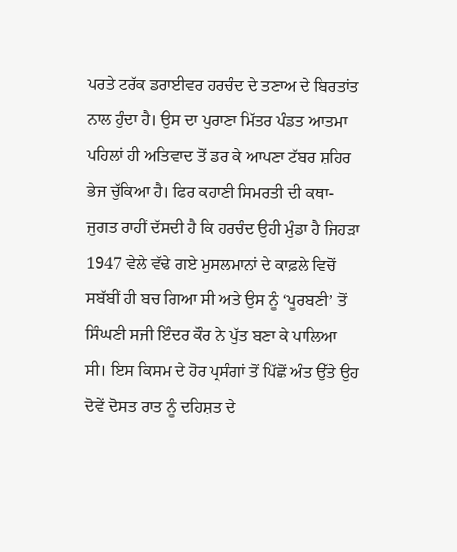ਪਰਤੇ ਟਰੱਕ ਡਰਾਈਵਰ ਹਰਚੰਦ ਦੇ ਤਣਾਅ ਦੇ ਬਿਰਤਾਂਤ ਨਾਲ ਹੁੰਦਾ ਹੈ। ਉਸ ਦਾ ਪੁਰਾਣਾ ਮਿੱਤਰ ਪੰਡਤ ਆਤਮਾ ਪਹਿਲਾਂ ਹੀ ਅਤਿਵਾਦ ਤੋਂ ਡਰ ਕੇ ਆਪਣਾ ਟੱਬਰ ਸ਼ਹਿਰ ਭੇਜ ਚੁੱਕਿਆ ਹੈ। ਫਿਰ ਕਹਾਣੀ ਸਿਮਰਤੀ ਦੀ ਕਥਾ-ਜੁਗਤ ਰਾਹੀਂ ਦੱਸਦੀ ਹੈ ਕਿ ਹਰਚੰਦ ਉਹੀ ਮੁੰਡਾ ਹੈ ਜਿਹੜਾ 1947 ਵੇਲੇ ਵੱਢੇ ਗਏ ਮੁਸਲਮਾਨਾਂ ਦੇ ਕਾਫ਼ਲੇ ਵਿਚੋਂ ਸਬੱਬੀਂ ਹੀ ਬਚ ਗਿਆ ਸੀ ਅਤੇ ਉਸ ਨੂੰ ‘ਪੂਰਬਣੀ’ ਤੋਂ ਸਿੰਘਣੀ ਸਜੀ ਇੰਦਰ ਕੌਰ ਨੇ ਪੁੱਤ ਬਣਾ ਕੇ ਪਾਲਿਆ ਸੀ। ਇਸ ਕਿਸਮ ਦੇ ਹੋਰ ਪ੍ਰਸੰਗਾਂ ਤੋਂ ਪਿੱਛੋਂ ਅੰਤ ਉੱਤੇ ਉਹ ਦੋਵੇਂ ਦੋਸਤ ਰਾਤ ਨੂੰ ਦਹਿਸ਼ਤ ਦੇ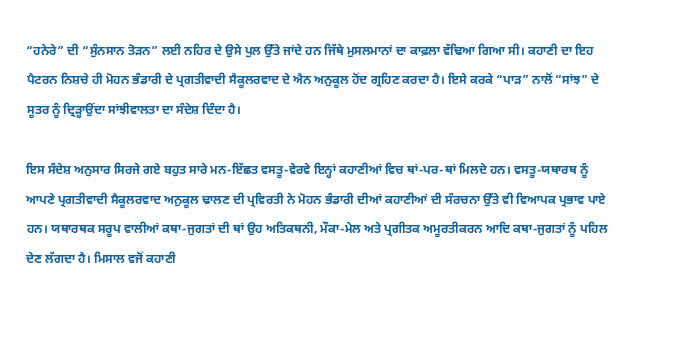“ਹਨੇਰੇ” ਦੀ “ਸੁੰਨਸਾਨ ਤੋੜਨ” ਲਈ ਨਹਿਰ ਦੇ ਉਸੇ ਪੁਲ ਉੱਤੇ ਜਾਂਦੇ ਹਨ ਜਿੱਥੇ ਮੁਸਲਮਾਨਾਂ ਦਾ ਕਾਫ਼ਲਾ ਵੱਢਿਆ ਗਿਆ ਸੀ। ਕਹਾਣੀ ਦਾ ਇਹ ਪੈਟਰਨ ਨਿਸ਼ਚੇ ਹੀ ਮੋਹਨ ਭੰਡਾਰੀ ਦੇ ਪ੍ਰਗਤੀਵਾਦੀ ਸੈਕੂਲਰਵਾਦ ਦੇ ਐਨ ਅਨੁਕੂਲ ਹੋਂਦ ਗ੍ਰਹਿਣ ਕਰਦਾ ਹੈ। ਇਸੇ ਕਰਕੇ “ਪਾੜ” ਨਾਲੋਂ “ਸਾਂਝ” ਦੇ ਸੂਤਰ ਨੂੰ ਦ੍ਰਿੜ੍ਹਾਉਂਦਾ ਸਾਂਝੀਵਾਲਤਾ ਦਾ ਸੰਦੇਸ਼ ਦਿੰਦਾ ਹੈ।

ਇਸ ਸੰਦੇਸ਼ ਅਨੁਸਾਰ ਸਿਰਜੇ ਗਏ ਬਹੁਤ ਸਾਰੇ ਮਨ-ਇੱਛਤ ਵਸਤੂ-ਵੇਰਵੇ ਇਨ੍ਹਾਂ ਕਹਾਣੀਆਂ ਵਿਚ ਥਾਂ-ਪਰ-ਥਾਂ ਮਿਲਦੇ ਹਨ। ਵਸਤੂ-ਯਥਾਰਥ ਨੂੰ ਆਪਣੇ ਪ੍ਰਗਤੀਵਾਦੀ ਸੈਕੂਲਰਵਾਦ ਅਨੁਕੂਲ ਢਾਲਣ ਦੀ ਪ੍ਰਵਿਰਤੀ ਨੇ ਮੋਹਨ ਭੰਡਾਰੀ ਦੀਆਂ ਕਹਾਣੀਆਂ ਦੀ ਸੰਰਚਨਾ ਉੱਤੇ ਵੀ ਵਿਆਪਕ ਪ੍ਰਭਾਵ ਪਾਏ ਹਨ। ਯਥਾਰਥਕ ਸਰੂਪ ਵਾਲੀਆਂ ਕਥਾ-ਜੁਗਤਾਂ ਦੀ ਥਾਂ ਉਹ ਅਤਿਕਥਨੀ, ਮੌਕਾ-ਮੇਲ ਅਤੇ ਪ੍ਰਗੀਤਕ ਅਮੂਰਤੀਕਰਨ ਆਦਿ ਕਥਾ-ਜੁਗਤਾਂ ਨੂੰ ਪਹਿਲ ਦੇਣ ਲੱਗਦਾ ਹੈ। ਮਿਸਾਲ ਵਜੋਂ ਕਹਾਣੀ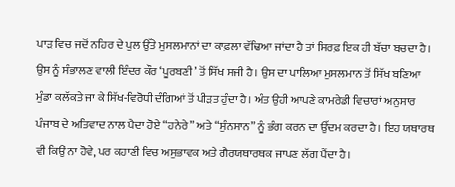ਪਾੜ ਵਿਚ ਜਦੋਂ ਨਹਿਰ ਦੇ ਪੁਲ ਉੱਤੇ ਮੁਸਲਮਾਨਾਂ ਦਾ ਕਾਫ਼ਲਾ ਵੱਢਿਆ ਜਾਂਦਾ ਹੈ ਤਾਂ ਸਿਰਫ਼ ਇਕ ਹੀ ਬੱਚਾ ਬਚਦਾ ਹੈ। ਉਸ ਨੂੰ ਸੰਭਾਲਣ ਵਾਲੀ ਇੰਦਰ ਕੌਰ ‘ਪੂਰਬਣੀ’ ਤੋਂ ਸਿੱਖ ਸਜੀ ਹੈ। ਉਸ ਦਾ ਪਾਲਿਆ ਮੁਸਲਮਾਨ ਤੋਂ ਸਿੱਖ ਬਣਿਆ ਮੁੰਡਾ ਕਲੱਕਤੇ ਜਾ ਕੇ ਸਿੱਖ-ਵਿਰੋਧੀ ਦੰਗਿਆਂ ਤੋਂ ਪੀੜਤ ਹੁੰਦਾ ਹੈ। ਅੰਤ ਉਹੀ ਆਪਣੇ ਕਾਮਰੇਡੀ ਵਿਚਾਰਾਂ ਅਨੁਸਾਰ ਪੰਜਾਬ ਦੇ ਅਤਿਵਾਦ ਨਾਲ ਪੈਦਾ ਹੋਏ “ਹਨੇਰੇ” ਅਤੇ “ਸੁੰਨਸਾਨ” ਨੂੰ ਭੰਗ ਕਰਨ ਦਾ ਉੱਦਮ ਕਰਦਾ ਹੈ। ਇਹ ਯਥਾਰਥ ਵੀ ਕਿਉਂ ਨਾ ਹੋਵੇ, ਪਰ ਕਹਾਣੀ ਵਿਚ ਅਸੁਭਾਵਕ ਅਤੇ ਗੈਰਯਥਾਰਥਕ ਜਾਪਣ ਲੱਗ ਪੈਂਦਾ ਹੈ।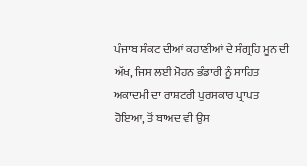ਪੰਜਾਬ ਸੰਕਟ ਦੀਆਂ ਕਹਾਣੀਆਂ ਦੇ ਸੰਗ੍ਰਹਿ ਮੂਨ ਦੀ ਅੱਖ, ਜਿਸ ਲਈ ਮੋਹਨ ਭੰਡਾਰੀ ਨੂੰ ਸਾਹਿਤ ਅਕਾਦਮੀ ਦਾ ਰਾਸ਼ਟਰੀ ਪੁਰਸਕਾਰ ਪ੍ਰਾਪਤ ਹੋਇਆ, ਤੋਂ ਬਾਅਦ ਵੀ ਉਸ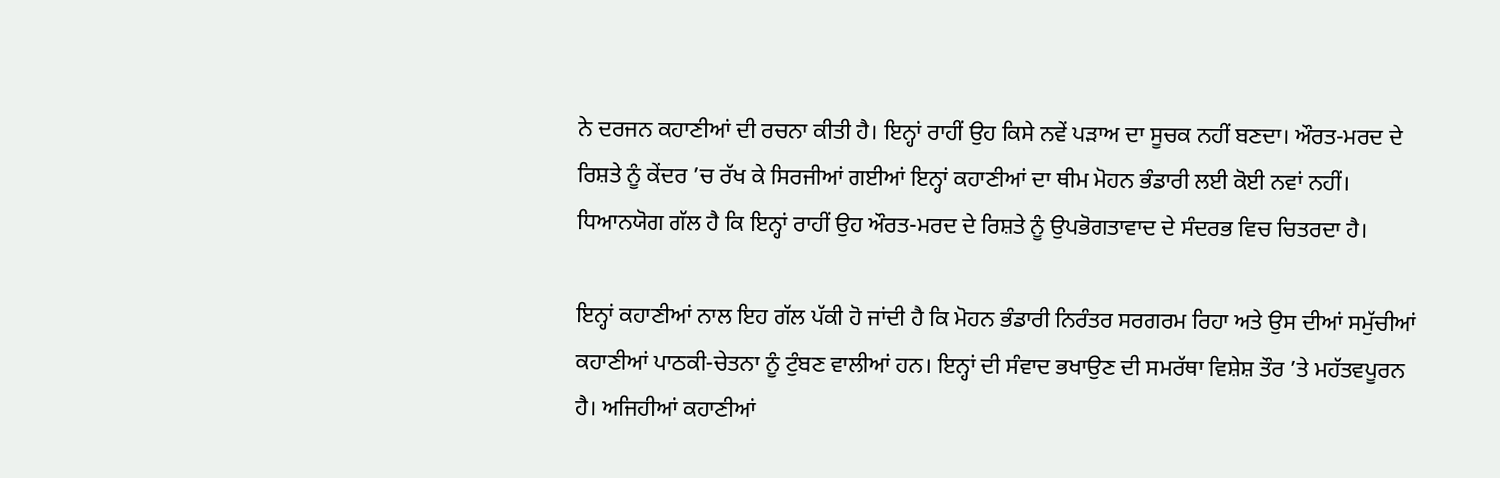ਨੇ ਦਰਜਨ ਕਹਾਣੀਆਂ ਦੀ ਰਚਨਾ ਕੀਤੀ ਹੈ। ਇਨ੍ਹਾਂ ਰਾਹੀਂ ਉਹ ਕਿਸੇ ਨਵੇਂ ਪੜਾਅ ਦਾ ਸੂਚਕ ਨਹੀਂ ਬਣਦਾ। ਔਰਤ-ਮਰਦ ਦੇ ਰਿਸ਼ਤੇ ਨੂੰ ਕੇਂਦਰ ’ਚ ਰੱਖ ਕੇ ਸਿਰਜੀਆਂ ਗਈਆਂ ਇਨ੍ਹਾਂ ਕਹਾਣੀਆਂ ਦਾ ਥੀਮ ਮੋਹਨ ਭੰਡਾਰੀ ਲਈ ਕੋਈ ਨਵਾਂ ਨਹੀਂ। ਧਿਆਨਯੋਗ ਗੱਲ ਹੈ ਕਿ ਇਨ੍ਹਾਂ ਰਾਹੀਂ ਉਹ ਔਰਤ-ਮਰਦ ਦੇ ਰਿਸ਼ਤੇ ਨੂੰ ਉਪਭੋਗਤਾਵਾਦ ਦੇ ਸੰਦਰਭ ਵਿਚ ਚਿਤਰਦਾ ਹੈ।

ਇਨ੍ਹਾਂ ਕਹਾਣੀਆਂ ਨਾਲ ਇਹ ਗੱਲ ਪੱਕੀ ਹੋ ਜਾਂਦੀ ਹੈ ਕਿ ਮੋਹਨ ਭੰਡਾਰੀ ਨਿਰੰਤਰ ਸਰਗਰਮ ਰਿਹਾ ਅਤੇ ਉਸ ਦੀਆਂ ਸਮੁੱਚੀਆਂ ਕਹਾਣੀਆਂ ਪਾਠਕੀ-ਚੇਤਨਾ ਨੂੰ ਟੁੰਬਣ ਵਾਲੀਆਂ ਹਨ। ਇਨ੍ਹਾਂ ਦੀ ਸੰਵਾਦ ਭਖਾਉਣ ਦੀ ਸਮਰੱਥਾ ਵਿਸ਼ੇਸ਼ ਤੌਰ ’ਤੇ ਮਹੱਤਵਪੂਰਨ ਹੈ। ਅਜਿਹੀਆਂ ਕਹਾਣੀਆਂ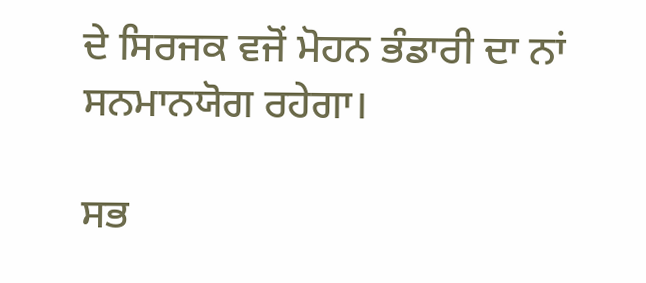ਦੇ ਸਿਰਜਕ ਵਜੋਂ ਮੋਹਨ ਭੰਡਾਰੀ ਦਾ ਨਾਂ ਸਨਮਾਨਯੋਗ ਰਹੇਗਾ।

ਸਭ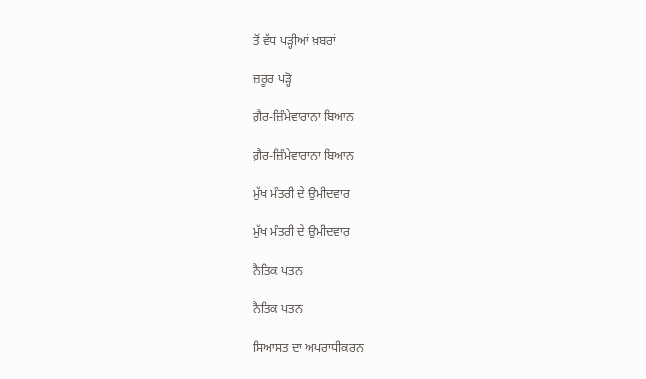ਤੋਂ ਵੱਧ ਪੜ੍ਹੀਆਂ ਖ਼ਬਰਾਂ

ਜ਼ਰੂਰ ਪੜ੍ਹੋ

ਗ਼ੈਰ-ਜ਼ਿੰਮੇਵਾਰਾਨਾ ਬਿਆਨ

ਗ਼ੈਰ-ਜ਼ਿੰਮੇਵਾਰਾਨਾ ਬਿਆਨ

ਮੁੱਖ ਮੰਤਰੀ ਦੇ ਉਮੀਦਵਾਰ

ਮੁੱਖ ਮੰਤਰੀ ਦੇ ਉਮੀਦਵਾਰ

ਨੈਤਿਕ ਪਤਨ

ਨੈਤਿਕ ਪਤਨ

ਸਿਆਸਤ ਦਾ ਅਪਰਾਧੀਕਰਨ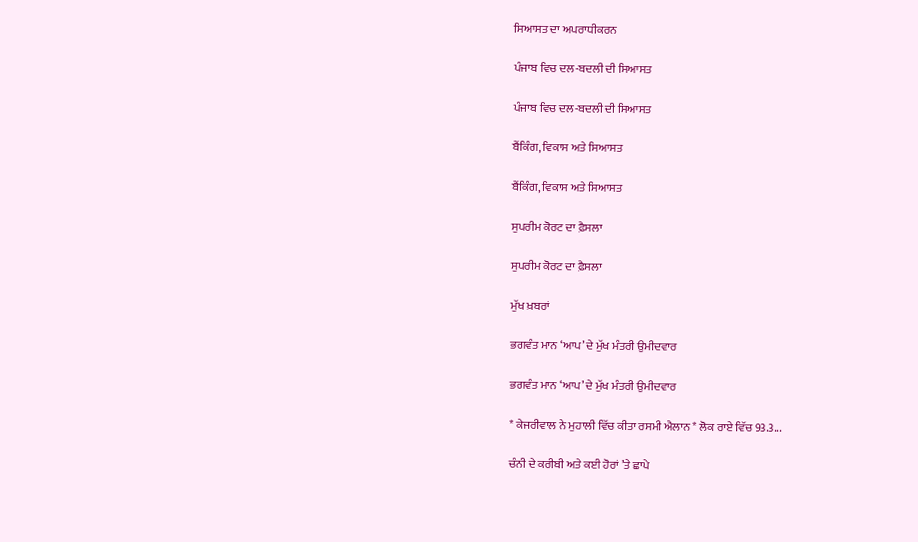ਸਿਆਸਤ ਦਾ ਅਪਰਾਧੀਕਰਨ

ਪੰਜਾਬ ਵਿਚ ਦਲ-ਬਦਲੀ ਦੀ ਸਿਆਸਤ

ਪੰਜਾਬ ਵਿਚ ਦਲ-ਬਦਲੀ ਦੀ ਸਿਆਸਤ

ਬੈਂਕਿੰਗ, ਵਿਕਾਸ ਅਤੇ ਸਿਆਸਤ

ਬੈਂਕਿੰਗ, ਵਿਕਾਸ ਅਤੇ ਸਿਆਸਤ

ਸੁਪਰੀਮ ਕੋਰਟ ਦਾ ਫ਼ੈਸਲਾ

ਸੁਪਰੀਮ ਕੋਰਟ ਦਾ ਫ਼ੈਸਲਾ

ਮੁੱਖ ਖ਼ਬਰਾਂ

ਭਗਵੰਤ ਮਾਨ ‘ਆਪ’ ਦੇ ਮੁੱਖ ਮੰਤਰੀ ਉਮੀਦਵਾਰ

ਭਗਵੰਤ ਮਾਨ ‘ਆਪ’ ਦੇ ਮੁੱਖ ਮੰਤਰੀ ਉਮੀਦਵਾਰ

* ਕੇਜਰੀਵਾਲ ਨੇ ਮੁਹਾਲੀ ਵਿੱਚ ਕੀਤਾ ਰਸਮੀ ਐਲਾਨ * ਲੋਕ ਰਾਏ ਵਿੱਚ 93.3...

ਚੰਨੀ ਦੇ ਕਰੀਬੀ ਅਤੇ ਕਈ ਹੋਰਾਂ ’ਤੇ ਛਾਪੇ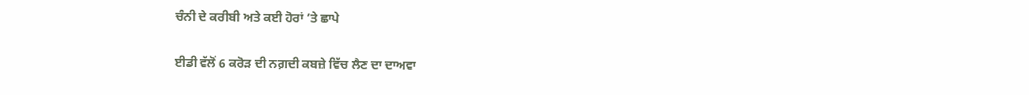ਚੰਨੀ ਦੇ ਕਰੀਬੀ ਅਤੇ ਕਈ ਹੋਰਾਂ ’ਤੇ ਛਾਪੇ

ਈਡੀ ਵੱਲੋਂ 6 ਕਰੋੜ ਦੀ ਨਗ਼ਦੀ ਕਬਜ਼ੇ ਵਿੱਚ ਲੈਣ ਦਾ ਦਾਅਵਾ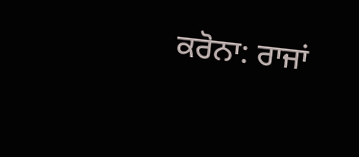ਕਰੋਨਾ: ਰਾਜਾਂ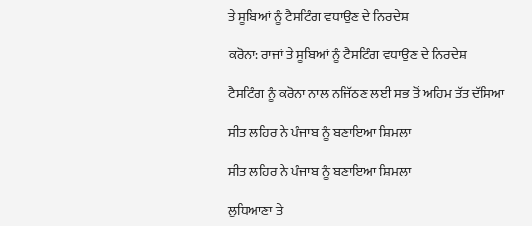ਤੇ ਸੂਬਿਆਂ ਨੂੰ ਟੈਸਟਿੰਗ ਵਧਾਉਣ ਦੇ ਨਿਰਦੇਸ਼

ਕਰੋਨਾ: ਰਾਜਾਂ ਤੇ ਸੂਬਿਆਂ ਨੂੰ ਟੈਸਟਿੰਗ ਵਧਾਉਣ ਦੇ ਨਿਰਦੇਸ਼

ਟੈਸਟਿੰਗ ਨੂੰ ਕਰੋਨਾ ਨਾਲ ਨਜਿੱਠਣ ਲਈ ਸਭ ਤੋਂ ਅਹਿਮ ਤੱਤ ਦੱਸਿਆ

ਸੀਤ ਲਹਿਰ ਨੇ ਪੰਜਾਬ ਨੂੰ ਬਣਾਇਆ ਸ਼ਿਮਲਾ

ਸੀਤ ਲਹਿਰ ਨੇ ਪੰਜਾਬ ਨੂੰ ਬਣਾਇਆ ਸ਼ਿਮਲਾ

ਲੁਧਿਆਣਾ ਤੇ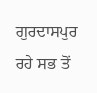ਗੁਰਦਾਸਪੁਰ ਰਹੇ ਸਭ ਤੋਂ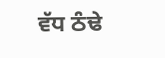ਵੱਧ ਠੰਢੇ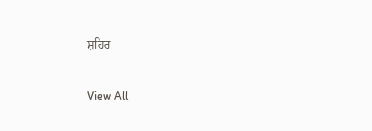ਸ਼ਹਿਰ

View All